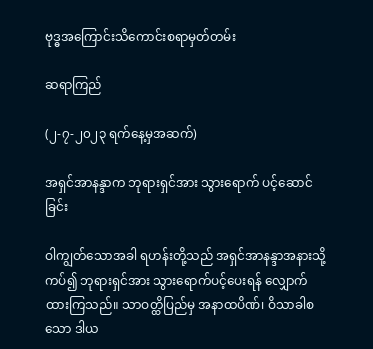ဗုဒ္ဓအကြောင်းသိကောင်းစရာမှတ်တမ်း

ဆရာကြည်

(၂-၇-၂၀၂၃ ရက်နေ့မှအဆက်)

အရှင်အာနန္ဒာက ဘုရားရှင်အား သွားရောက် ပင့်ဆောင်ခြင်း

ဝါကျွတ်သောအခါ ရဟန်းတို့သည် အရှင်အာနန္ဒာအနားသို့ကပ်၍ ဘုရားရှင်အား သွားရောက်ပင့်ပေးရန် လျှောက်ထားကြသည်။ သာဝတ္ထိပြည်မှ အနာထပိဏ်၊ ဝိသာခါစသော ဒါယ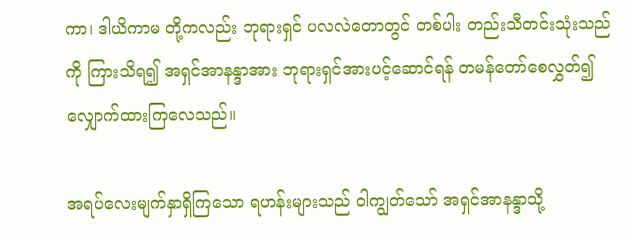ကာ၊ ဒါယိကာမ တို့ကလည်း ဘုရားရှင် ပလလဲတောတွင် တစ်ပါး တည်းသီတင်းသုံးသည်ကို ကြားသိရ၍ အရှင်အာနန္ဒာအား ဘုရားရှင်အားပင့်ဆောင်ရန် တမန်တော်စေလွှတ်၍ လျှောက်ထားကြလေသည်။

အရပ်လေးမျက်နှာရှိကြသော ရဟန်းများသည် ဝါကျွတ်သော် အရှင်အာနန္ဒာသို့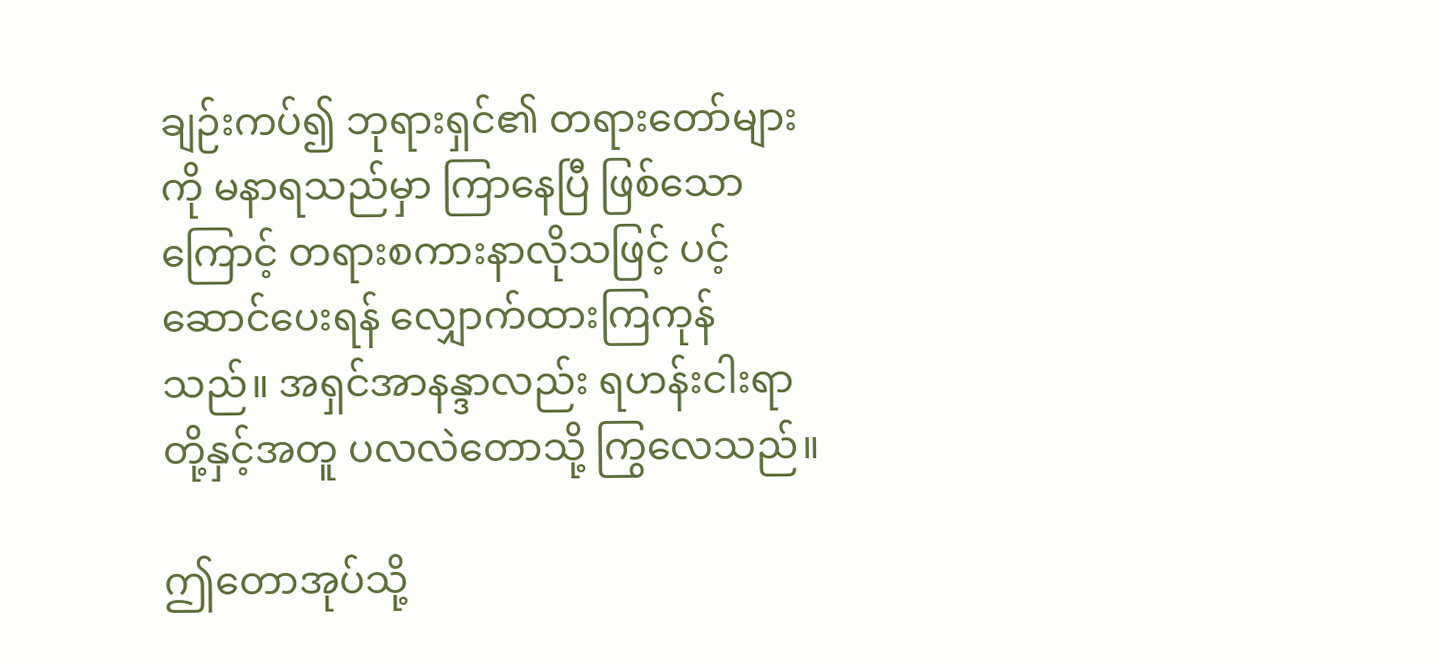ချဉ်းကပ်၍ ဘုရားရှင်၏ တရားတော်များကို မနာရသည်မှာ ကြာနေပြီ ဖြစ်သောကြောင့် တရားစကားနာလိုသဖြင့် ပင့်ဆောင်ပေးရန် လျှောက်ထားကြကုန်သည်။ အရှင်အာနန္ဒာလည်း ရဟန်းငါးရာတို့နှင့်အတူ ပလလဲတောသို့ ကြွလေသည်။

ဤတောအုပ်သို့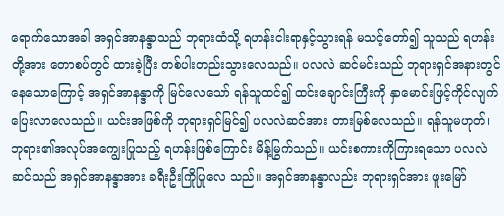ရောက်သောအခါ အရှင်အာနန္ဒာသည် ဘုရားထံသို့ ရဟန်းငါးရာနှင့်သွားရန် မသင့်တော်၍ သူသည် ရဟန်းတို့အား တောစပ်တွင် ထားခဲ့ပြီး တစ်ပါးတည်းသွားလေသည်။ ပလလဲ ဆင်မင်းသည် ဘုရားရှင်အနားတွင်နေသောကြောင့် အရှင်အာနန္ဒာကို မြင်လေသော် ရန်သူထင်၍ ထင်းချောင်းကြီးကို နှာမောင်းဖြင့်ကိုင်လျက် ပြေးလာလေသည်။ ယင်းအဖြစ်ကို ဘုရားရှင်မြင်၍ ပလလဲဆင်အား တားမြစ်လေသည်။ ရန်သူမဟုတ်၊ ဘုရား၏အလုပ်အကျွေးပြုသည့် ရဟန်းဖြစ်ကြောင်း မိန့်မြွက်သည်။ ယင်းစကားကိုကြားရသော ပလလဲဆင်သည် အရှင်အာနန္ဒာအား ခရီးဦးကြိုပြုလေ သည်။ အရှင်အာနန္ဒာလည်း ဘုရားရှင်အား ဖူးမြော်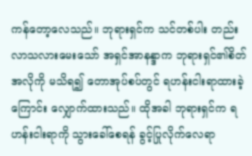ကန်တော့လေသည်။ ဘုရားရှင်က သင်တစ်ပါး တည်းလာသလားမေးသော် အရှင်အာနန္ဒာက ဘုရားရှင်၏စိတ်အလိုကို မသိရ၍ တောအုပ်စပ်တွင် ရဟန်းငါးရာထားခဲ့ကြောင်း လျှောက်ထားသည်။ ထိုအခါ ဘုရားရှင်က ရဟန်းငါးရာကို သွားခေါ်စေရန် ခွင့်ပြုလိုက်လေရာ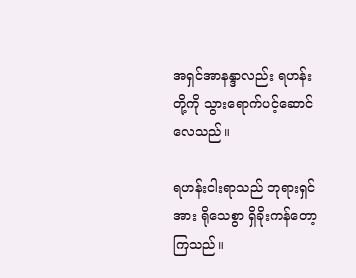အရှင်အာနန္ဒာလည်း ရဟန်းတို့ကို သွားရောက်ပင့်ဆောင်လေသည်။

ရဟန်းငါးရာသည် ဘုရားရှင်အား ရိုသေစွာ ရှိခိုးကန်တော့ကြသည်။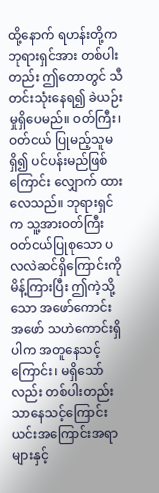ထို့နောက် ရဟန်းတို့က ဘုရားရှင်အား တစ်ပါးတည်း ဤတောတွင် သီတင်းသုံးနေရ၍ ခဲယဉ်းမှုရှိပေမည်။ ဝတ်ကြီး၊ ဝတ်ငယ် ပြုမည့်သူမရှိ၍ ပင်ပန်းမည်ဖြစ်ကြောင်း လျှောက် ထားလေသည်။ ဘုရားရှင်က သူ့အားဝတ်ကြီး ဝတ်ငယ်ပြုစုသော ပလလဲဆင်ရှိကြောင်းကို မိန့်ကြားပြီး ဤကဲ့သို့သော အဖော်ကောင်း အဖော် သဟဲကောင်းရှိပါက အတူနေသင့်ကြောင်း၊ မရှိသော်လည်း တစ်ပါးတည်းသာနေသင့်ကြောင်း ယင်းအကြောင်းအရာများနှင့်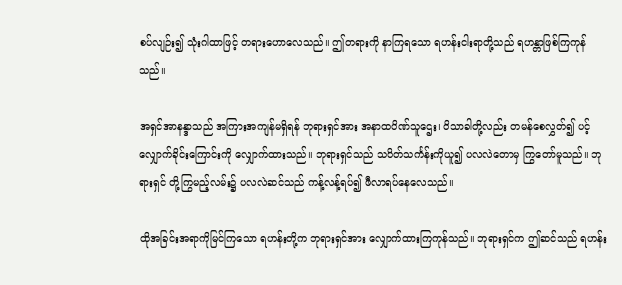စပ်လျဉ်း၍ သုံးဂါထာဖြင့် တရားဟောလေသည်။ ဤတရားကို နာကြရသော ရဟန်းငါးရာတို့သည် ရဟန္တာဖြစ်ကြကုန်သည်။

အရှင်အာနန္ဒာသည် အကြားအကျန်မရှိရန် ဘုရားရှင်အား အနာထပိဏ်သူဌေး၊ ဝိသာခါတို့လည်း တမန်စေလွှတ်၍ ပင့်လျှောက်ခိုင်းကြောင်းကို လျှောက်ထားသည်။ ဘုရားရှင်သည် သပိတ်သင်္ကန်းကိုယူ၍ ပလလဲတောမှ ကြွတော်မူသည်။ ဘုရားရှင် တို့ကြွမည့်လမ်း၌ ပလလဲဆင်သည် ကန့်လန့်ရပ်၍ ဖီလာရပ်နေလေသည်။

ထိုအခြင်းအရာကိုမြင်ကြသော ရဟန်းတို့က ဘုရားရှင်အား လျှောက်ထားကြကုန်သည်။ ဘုရားရှင်က ဤဆင်သည် ရဟန်း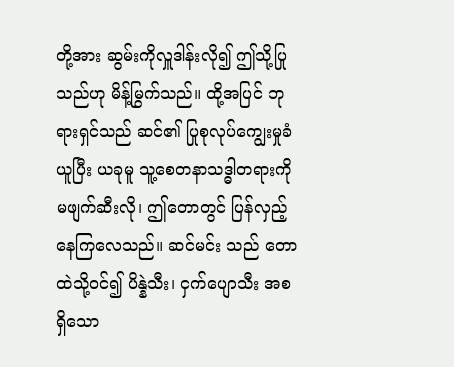တို့အား ဆွမ်းကိုလှူဒါန်းလို၍ ဤသို့ပြုသည်ဟု မိန့်မြွက်သည်။ ထို့အပြင် ဘုရားရှင်သည် ဆင်၏ ပြုစုလုပ်ကျွေးမှုခံယူပြီး ယခုမူ သူ့စေတနာသဒ္ဓါတရားကို မဖျက်ဆီးလို၊ ဤတောတွင် ပြန်လှည့်နေကြလေသည်။ ဆင်မင်း သည် တောထဲသို့ဝင်၍ ပိန္နဲသီး၊ ငှက်ပျောသီး အစရှိသော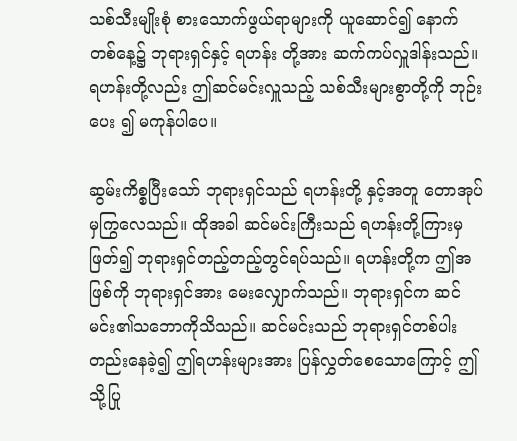သစ်သီးမျိုးစုံ စားသောက်ဖွယ်ရာများကို ယူဆောင်၍ နောက်တစ်နေ့၌ ဘုရားရှင်နှင့် ရဟန်း တို့အား ဆက်ကပ်လှူဒါန်းသည်။ ရဟန်းတို့လည်း ဤဆင်မင်းလှူသည့် သစ်သီးများစွာတို့ကို ဘုဉ်းပေး ၍ မကုန်ပါပေ။

ဆွမ်းကိစ္စပြီးသော် ဘုရားရှင်သည် ရဟန်းတို့ နှင့်အတူ တောအုပ်မှကြွလေသည်။ ထိုအခါ ဆင်မင်းကြီးသည် ရဟန်းတို့ကြားမှဖြတ်၍ ဘုရားရှင်တည့်တည့်တွင်ရပ်သည်။ ရဟန်းတို့က ဤအဖြစ်ကို ဘုရားရှင်အား မေးလျှောက်သည်။ ဘုရားရှင်က ဆင်မင်း၏သဘောကိုသိသည်။ ဆင်မင်းသည် ဘုရားရှင်တစ်ပါးတည်းနေခဲ့၍ ဤရဟန်းများအား ပြန်လွှတ်စေသောကြောင့် ဤသို့ပြု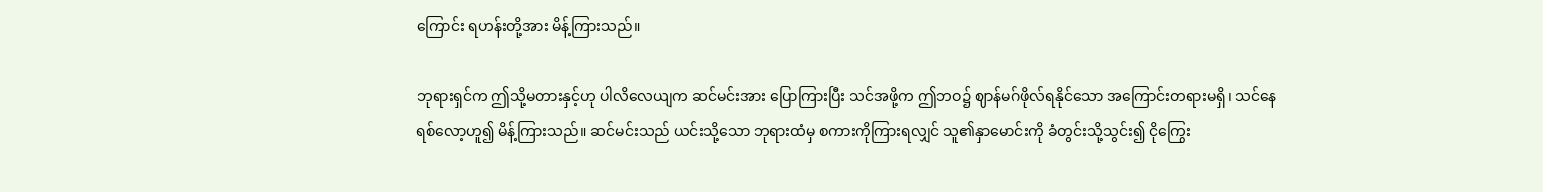ကြောင်း ရဟန်းတို့အား မိန့်ကြားသည်။

ဘုရားရှင်က ဤသို့မတားနှင့်ဟု ပါလိလေယျက ဆင်မင်းအား ပြောကြားပြီး သင်အဖို့က ဤဘဝ၌ ဈာန်မဂ်ဖိုလ်ရနိုင်သော အကြောင်းတရားမရှိ၊ သင်နေရစ်လော့ဟူ၍ မိန့်ကြားသည်။ ဆင်မင်းသည် ယင်းသို့သော ဘုရားထံမှ စကားကိုကြားရလျှင် သူ၏နှာမောင်းကို ခံတွင်းသို့သွင်း၍ ငိုကြွေး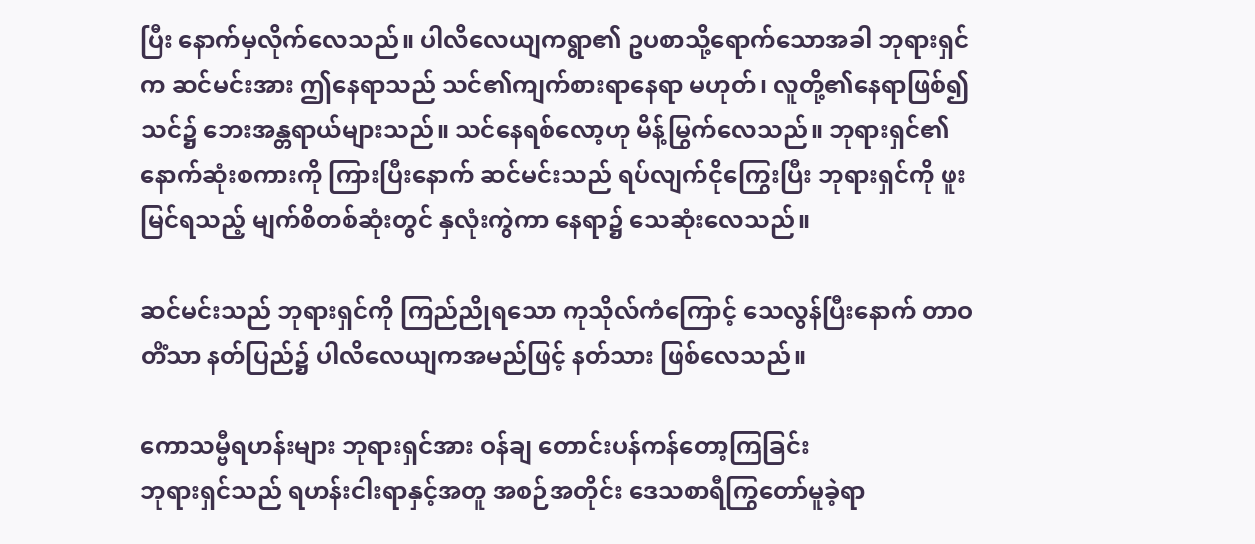ပြီး နောက်မှလိုက်လေသည်။ ပါလိလေယျကရွာ၏ ဥပစာသို့ရောက်သောအခါ ဘုရားရှင်က ဆင်မင်းအား ဤနေရာသည် သင်၏ကျက်စားရာနေရာ မဟုတ်၊ လူတို့၏နေရာဖြစ်၍ သင်၌ ဘေးအန္တရာယ်များသည်။ သင်နေရစ်လော့ဟု မိန့်မြွက်လေသည်။ ဘုရားရှင်၏နောက်ဆုံးစကားကို ကြားပြီးနောက် ဆင်မင်းသည် ရပ်လျက်ငိုကြွေးပြီး ဘုရားရှင်ကို ဖူးမြင်ရသည့် မျက်စိတစ်ဆုံးတွင် နှလုံးကွဲကာ နေရာ၌ သေဆုံးလေသည်။

ဆင်မင်းသည် ဘုရားရှင်ကို ကြည်ညိုရသော ကုသိုလ်ကံကြောင့် သေလွန်ပြီးနောက် တာဝတိံသာ နတ်ပြည်၌ ပါလိလေယျကအမည်ဖြင့် နတ်သား ဖြစ်လေသည်။

ကောသမ္ဗီရဟန်းများ ဘုရားရှင်အား ဝန်ချ တောင်းပန်ကန်တော့ကြခြင်း
ဘုရားရှင်သည် ရဟန်းငါးရာနှင့်အတူ အစဉ်အတိုင်း ဒေသစာရီကြွတော်မူခဲ့ရာ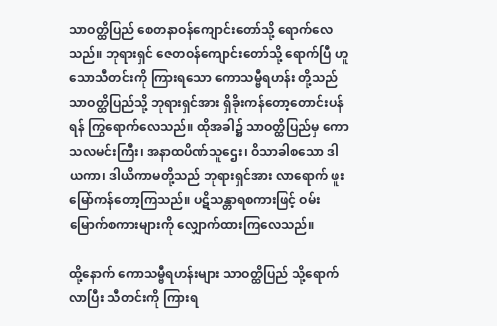သာဝတ္ထိပြည် စေတနာဝန်ကျောင်းတော်သို့ ရောက်လေသည်။ ဘုရားရှင် ဇေတဝန်ကျောင်းတော်သို့ ရောက်ပြီ ဟူသောသီတင်းကို ကြားရသော ကောသမ္ဗီရဟန်း တို့သည် သာဝတ္ထိပြည်သို့ ဘုရားရှင်အား ရှိခိုးကန်တော့တောင်းပန်ရန် ကြွရောက်လေသည်။ ထိုအခါ၌ သာဝတ္ထိပြည်မှ ကောသလမင်းကြီး၊ အနာထပိဏ်သူဌေး၊ ဝိသာခါစသော ဒါယကာ၊ ဒါယိကာမတို့သည် ဘုရားရှင်အား လာရောက် ဖူးမြော်ကန်တော့ကြသည်။ ပဋိသန္တာရစကားဖြင့် ဝမ်းမြောက်စကားများကို လျှောက်ထားကြလေသည်။

ထို့နောက် ကောသမ္ဗီရဟန်းများ သာဝတ္ထိပြည် သို့ရောက်လာပြီး သီတင်းကို ကြားရ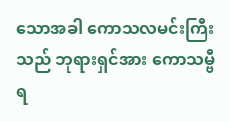သောအခါ ကောသလမင်းကြီးသည် ဘုရားရှင်အား ကောသမ္ဗီ ရ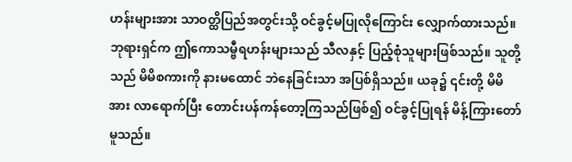ဟန်းများအား သာဝတ္ထိပြည်အတွင်းသို့ ဝင်ခွင့်မပြုလိုကြောင်း လျှောက်ထားသည်။ ဘုရားရှင်က ဤကောသမ္ဗီရဟန်းများသည် သီလနှင့် ပြည့်စုံသူများဖြစ်သည်။ သူတို့သည် မိမိစကားကို နားမထောင် ဘဲနေခြင်းသာ အပြစ်ရှိသည်။ ယခု၌ ၎င်းတို့ မိမိအား လာရောက်ပြီး တောင်းပန်ကန်တော့ကြသည်ဖြစ်၍ ဝင်ခွင့်ပြုရန် မိန့်ကြားတော်မူသည်။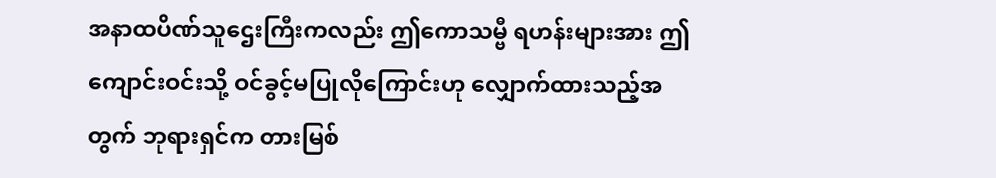အနာထပိဏ်သူဌေးကြီးကလည်း ဤကောသမ္ဗီ ရဟန်းများအား ဤကျောင်းဝင်းသို့ ဝင်ခွင့်မပြုလိုကြောင်းဟု လျှောက်ထားသည့်အတွက် ဘုရားရှင်က တားမြစ်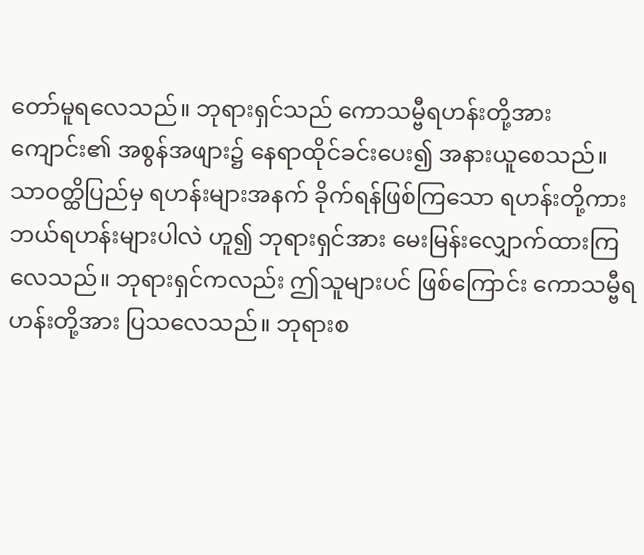တော်မူရလေသည်။ ဘုရားရှင်သည် ကောသမ္ဗီရဟန်းတို့အား ကျောင်း၏ အစွန်အဖျား၌ နေရာထိုင်ခင်းပေး၍ အနားယူစေသည်။
သာဝတ္ထိပြည်မှ ရဟန်းများအနက် ခိုက်ရန်ဖြစ်ကြသော ရဟန်းတို့ကား ဘယ်ရဟန်းများပါလဲ ဟူ၍ ဘုရားရှင်အား မေးမြန်းလျှောက်ထားကြလေသည်။ ဘုရားရှင်ကလည်း ဤသူများပင် ဖြစ်ကြောင်း ကောသမ္ဗီရဟန်းတို့အား ပြသလေသည်။ ဘုရားစ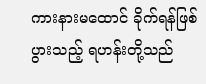ကားနားမထောင် ခိုက်ရန်ဖြစ်ပွားသည့် ရဟန်းတို့သည်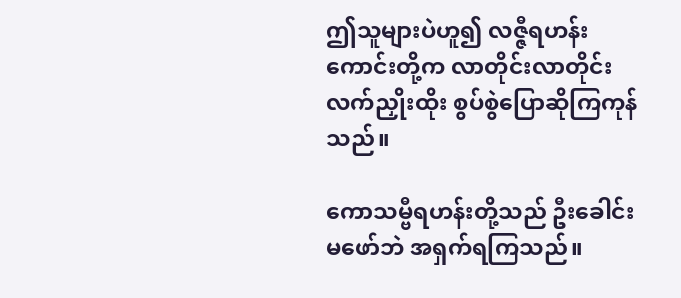ဤသူများပဲဟူ၍ လဇ္ဇီရဟန်း ကောင်းတို့က လာတိုင်းလာတိုင်း လက်ညှိုးထိုး စွပ်စွဲပြောဆိုကြကုန်သည်။

ကောသမ္ဗီရဟန်းတို့သည် ဦးခေါင်းမဖော်ဘဲ အရှက်ရကြသည်။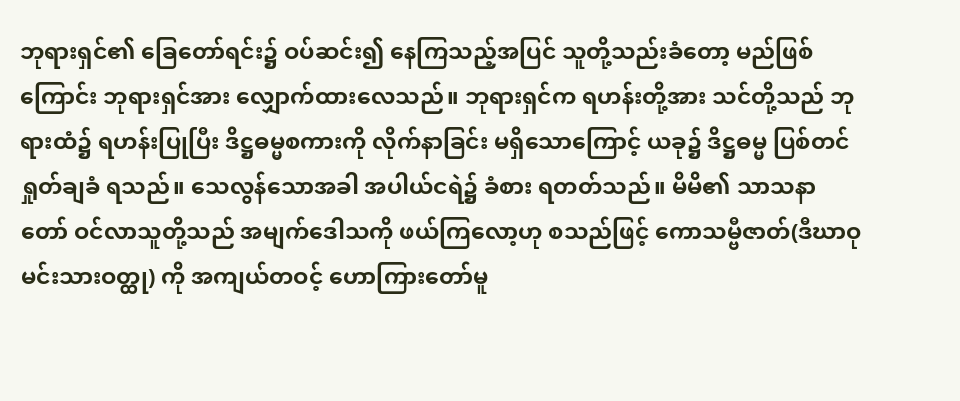ဘုရားရှင်၏ ခြေတော်ရင်း၌ ဝပ်ဆင်း၍ နေကြသည့်အပြင် သူတို့သည်းခံတော့ မည်ဖြစ်ကြောင်း ဘုရားရှင်အား လျှောက်ထားလေသည်။ ဘုရားရှင်က ရဟန်းတို့အား သင်တို့သည် ဘုရားထံ၌ ရဟန်းပြုပြီး ဒိဋ္ဌဓမ္မစကားကို လိုက်နာခြင်း မရှိသောကြောင့် ယခု၌ ဒိဋ္ဌဓမ္မ ပြစ်တင်ရှုတ်ချခံ ရသည်။ သေလွန်သောအခါ အပါယ်ငရဲ၌ ခံစား ရတတ်သည်။ မိမိ၏ သာသနာတော် ဝင်လာသူတို့သည် အမျက်ဒေါသကို ဖယ်ကြလော့ဟု စသည်ဖြင့် ကောသမ္ဗီဇာတ်(ဒီဃာဝုမင်းသားဝတ္ထု) ကို အကျယ်တဝင့် ဟောကြားတော်မူ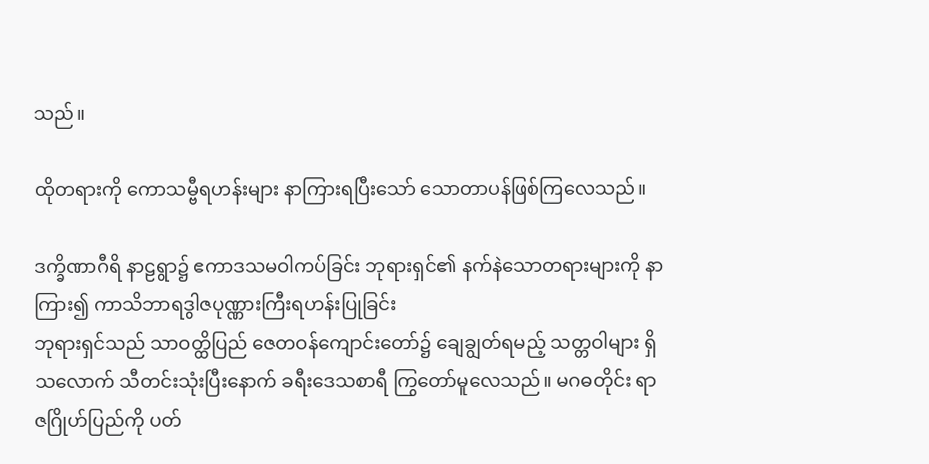သည်။

ထိုတရားကို ကောသမ္ဗီရဟန်းများ နာကြားရပြီးသော် သောတာပန်ဖြစ်ကြလေသည်။

ဒက္ခိဏာဂီရိ နာဠရွာ၌ ဧကာဒသမဝါကပ်ခြင်း ဘုရားရှင်၏ နက်နဲသောတရားများကို နာကြား၍ ကာသိဘာရဒွါဇပုဏ္ဏားကြီးရဟန်းပြုခြင်း
ဘုရားရှင်သည် သာဝတ္ထိပြည် ဇေတဝန်ကျောင်းတော်၌ ချေချွတ်ရမည့် သတ္တဝါများ ရှိသလောက် သီတင်းသုံးပြီးနောက် ခရီးဒေသစာရီ ကြွတော်မူလေသည်။ မဂဓတိုင်း ရာဇဂြိုဟ်ပြည်ကို ပတ်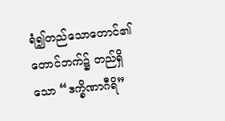ရံ၍တည်သောတောင်၏ တောင်ဘက်၌ တည်ရှိသော “ဒက္ခိဏာဂီရိ”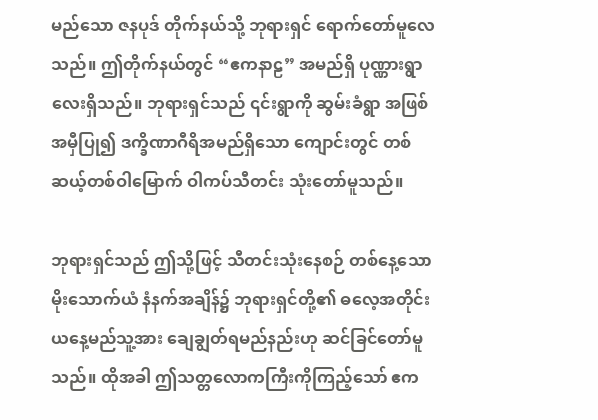မည်သော ဇနပုဒ် တိုက်နယ်သို့ ဘုရားရှင် ရောက်တော်မူလေသည်။ ဤတိုက်နယ်တွင် “ဧကနာဠ” အမည်ရှိ ပုဏ္ဏားရွာ လေးရှိသည်။ ဘုရားရှင်သည် ၎င်းရွာကို ဆွမ်းခံရွာ အဖြစ် အမှီပြု၍ ဒက္ခိဏာဂီရိအမည်ရှိသော ကျောင်းတွင် တစ်ဆယ့်တစ်ဝါမြောက် ဝါကပ်သီတင်း သုံးတော်မူသည်။

ဘုရားရှင်သည် ဤသို့ဖြင့် သီတင်းသုံးနေစဉ် တစ်နေ့သောမိုးသောက်ယံ နံနက်အချိန်၌ ဘုရားရှင်တို့၏ ဓလေ့အတိုင်း ယနေ့မည်သူ့အား ချေချွတ်ရမည်နည်းဟု ဆင်ခြင်တော်မူသည်။ ထိုအခါ ဤသတ္တလောကကြီးကိုကြည့်သော် ဧက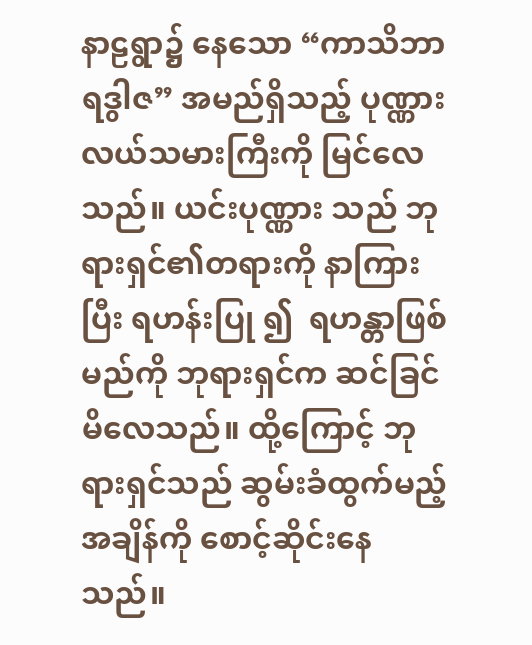နာဠရွာ၌ နေသော “ကာသိဘာရဒွါဇ” အမည်ရှိသည့် ပုဏ္ဏား လယ်သမားကြီးကို မြင်လေသည်။ ယင်းပုဏ္ဏား သည် ဘုရားရှင်၏တရားကို နာကြားပြီး ရဟန်းပြု ၍  ရဟန္တာဖြစ်မည်ကို ဘုရားရှင်က ဆင်ခြင်မိလေသည်။ ထို့ကြောင့် ဘုရားရှင်သည် ဆွမ်းခံထွက်မည့် အချိန်ကို စောင့်ဆိုင်းနေသည်။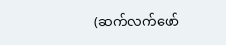(ဆက်လက်ဖော်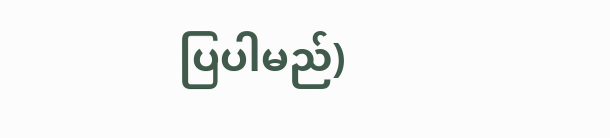ပြပါမည်)